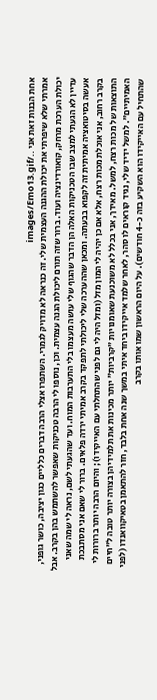אחת הבנות זאת אני ../images/Emo13.gif
אמרתי שלא שיפרתי את יכולת ההגנה העצמית שלי. זה כנראה לא מדויק לגמרי. השתפרו אצלי הרבה דברים כלליים כגון יציבה, כושר גופני, יכולת הערכת מרחק, קואורדינציה ועוד. ברור שזה תורם ליכולת הגנה עצמית. וכן, נוספו לי הרבה טכניקות שאפשר להשתמש בהן בקרב. אבל עדיין לא הגעתי למצב שבו הטכניקות האלה הן הדבר שהגוף שלי עושה מעצמו בלי התערבות המוח. ועד שהגעתי לשם, נראה לי שמה שאני אעשה בסיטואציה אמיתית זה לקפוא בבעתה. ומכאן שההערכה שלי ליכולתי לתפקד בקרב אמיתי ירדה פלאים. ברור לי שאם אני מסתבכת בקרב רחוב, אני אוכלת מכות רצח, אלא אם כן יהיה לי המון מזל (ומזל היה לי גם לפני שהתחלתי עם האייקידו); והיום הרבה יותר ברורות לי התוצאות של מכות רצח, למשל. מאידך, אני בכלל לא משוכנעת שאומנויות "קרביות" יותר מכינות את תלמידיהן בצורה יותר טובה ל"חיים האמיתיים". למשל ידיד שלי, נגיד קוראים לו סהר, לאחר שלמד אייקידו ביחד איתי במשך שנה אחת בלבד, חזר להתאמן בטאיקוואנדו (לפני שהתחיל עם האייקידו הוא השקיע בזה כ-4 חודשים). על היום הראשון שמו אותו בקרב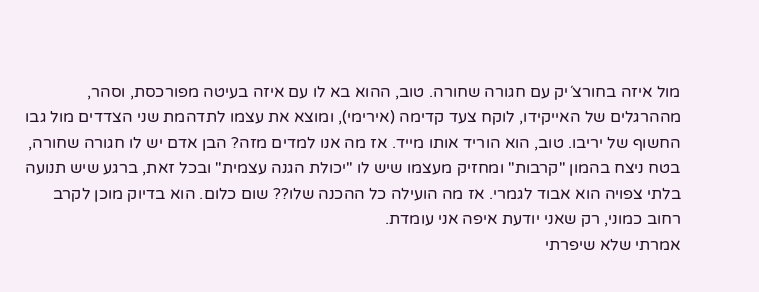מול איזה בחורצ´יק עם חגורה שחורה. טוב, ההוא בא לו עם איזה בעיטה מפורכסת, וסהר, מההרגלים של האייקידו, לוקח צעד קדימה (אירימי), ומוצא את עצמו לתדהמת שני הצדדים מול גבו החשוף של יריבו. טוב, הוא הוריד אותו מייד. אז מה אנו למדים מזה? הבן אדם יש לו חגורה שחורה, בטח ניצח בהמון "קרבות" ומחזיק מעצמו שיש לו "יכולת הגנה עצמית" ובכל זאת, ברגע שיש תנועה בלתי צפויה הוא אבוד לגמרי. אז מה הועילה כל ההכנה שלו?? שום כלום. הוא בדיוק מוכן לקרב רחוב כמוני, רק שאני יודעת איפה אני עומדת.
אמרתי שלא שיפרתי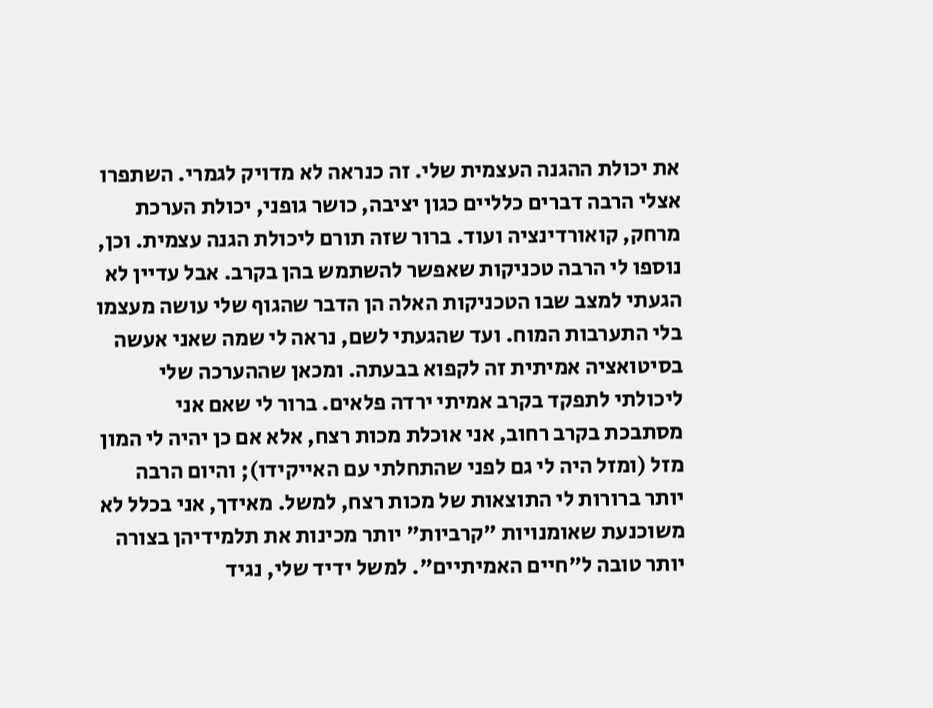את יכולת ההגנה העצמית שלי. זה כנראה לא מדויק לגמרי. השתפרו אצלי הרבה דברים כלליים כגון יציבה, כושר גופני, יכולת הערכת מרחק, קואורדינציה ועוד. ברור שזה תורם ליכולת הגנה עצמית. וכן, נוספו לי הרבה טכניקות שאפשר להשתמש בהן בקרב. אבל עדיין לא הגעתי למצב שבו הטכניקות האלה הן הדבר שהגוף שלי עושה מעצמו בלי התערבות המוח. ועד שהגעתי לשם, נראה לי שמה שאני אעשה בסיטואציה אמיתית זה לקפוא בבעתה. ומכאן שההערכה שלי ליכולתי לתפקד בקרב אמיתי ירדה פלאים. ברור לי שאם אני מסתבכת בקרב רחוב, אני אוכלת מכות רצח, אלא אם כן יהיה לי המון מזל (ומזל היה לי גם לפני שהתחלתי עם האייקידו); והיום הרבה יותר ברורות לי התוצאות של מכות רצח, למשל. מאידך, אני בכלל לא משוכנעת שאומנויות "קרביות" יותר מכינות את תלמידיהן בצורה יותר טובה ל"חיים האמיתיים". למשל ידיד שלי, נגיד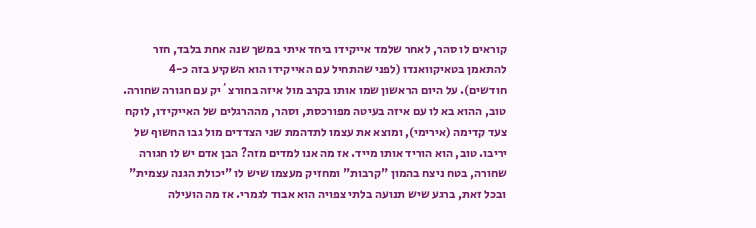קוראים לו סהר, לאחר שלמד אייקידו ביחד איתי במשך שנה אחת בלבד, חזר להתאמן בטאיקוואנדו (לפני שהתחיל עם האייקידו הוא השקיע בזה כ-4 חודשים). על היום הראשון שמו אותו בקרב מול איזה בחורצ´יק עם חגורה שחורה. טוב, ההוא בא לו עם איזה בעיטה מפורכסת, וסהר, מההרגלים של האייקידו, לוקח צעד קדימה (אירימי), ומוצא את עצמו לתדהמת שני הצדדים מול גבו החשוף של יריבו. טוב, הוא הוריד אותו מייד. אז מה אנו למדים מזה? הבן אדם יש לו חגורה שחורה, בטח ניצח בהמון "קרבות" ומחזיק מעצמו שיש לו "יכולת הגנה עצמית" ובכל זאת, ברגע שיש תנועה בלתי צפויה הוא אבוד לגמרי. אז מה הועילה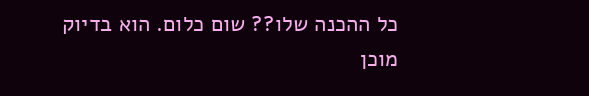כל ההכנה שלו?? שום כלום. הוא בדיוק מוכן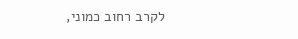לקרב רחוב כמוני,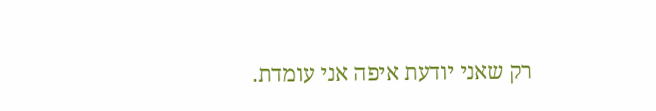רק שאני יודעת איפה אני עומדת.